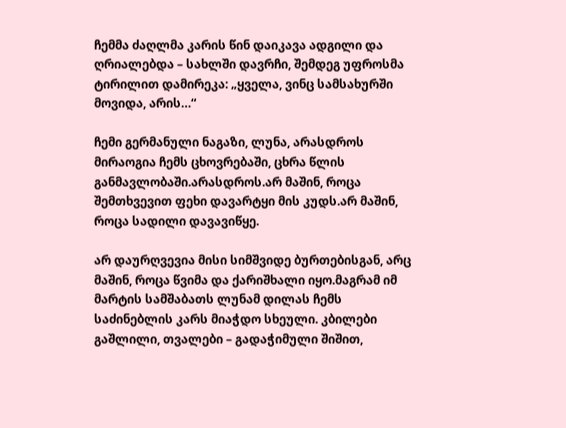ჩემმა ძაღლმა კარის წინ დაიკავა ადგილი და ღრიალებდა – სახლში დავრჩი, შემდეგ უფროსმა ტირილით დამირეკა: „ყველა, ვინც სამსახურში მოვიდა, არის…“

ჩემი გერმანული ნაგაზი, ლუნა, არასდროს მირაოგია ჩემს ცხოვრებაში, ცხრა წლის განმავლობაში.არასდროს.არ მაშინ, როცა შემთხვევით ფეხი დავარტყი მის კუდს.არ მაშინ, როცა სადილი დავავიწყე.

არ დაურღვევია მისი სიმშვიდე ბურთებისგან, არც მაშინ, როცა წვიმა და ქარიშხალი იყო.მაგრამ იმ მარტის სამშაბათს ლუნამ დილას ჩემს საძინებლის კარს მიაჭდო სხეული. კბილები გაშლილი, თვალები – გადაჭიმული შიშით,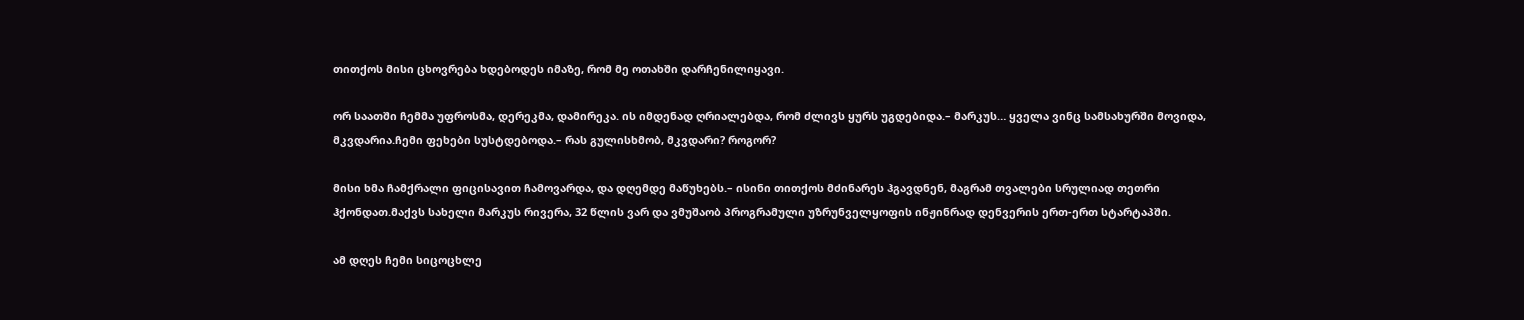თითქოს მისი ცხოვრება ხდებოდეს იმაზე, რომ მე ოთახში დარჩენილიყავი.

ორ საათში ჩემმა უფროსმა, დერეკმა, დამირეკა. ის იმდენად ღრიალებდა, რომ ძლივს ყურს უგდებიდა.– მარკუს… ყველა ვინც სამსახურში მოვიდა, მკვდარია.ჩემი ფეხები სუსტდებოდა.– რას გულისხმობ, მკვდარი? როგორ?

მისი ხმა ჩამქრალი ფიცისავით ჩამოვარდა, და დღემდე მაწუხებს.– ისინი თითქოს მძინარეს ჰგავდნენ, მაგრამ თვალები სრულიად თეთრი ჰქონდათ.მაქვს სახელი მარკუს რივერა, 32 წლის ვარ და ვმუშაობ პროგრამული უზრუნველყოფის ინჟინრად დენვერის ერთ-ერთ სტარტაპში.

ამ დღეს ჩემი სიცოცხლე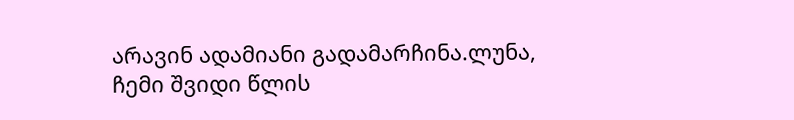არავინ ადამიანი გადამარჩინა.ლუნა, ჩემი შვიდი წლის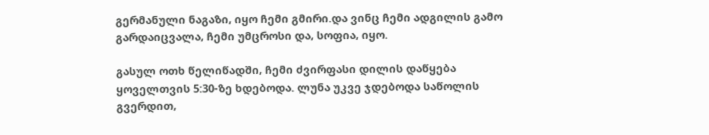გერმანული ნაგაზი, იყო ჩემი გმირი.და ვინც ჩემი ადგილის გამო გარდაიცვალა, ჩემი უმცროსი და, სოფია, იყო.

გასულ ოთხ წელიწადში, ჩემი ძვირფასი დილის დაწყება ყოველთვის 5:30-ზე ხდებოდა. ლუნა უკვე ჯდებოდა საწოლის გვერდით,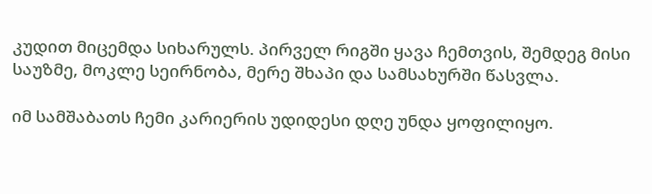კუდით მიცემდა სიხარულს. პირველ რიგში ყავა ჩემთვის, შემდეგ მისი საუზმე, მოკლე სეირნობა, მერე შხაპი და სამსახურში წასვლა.

იმ სამშაბათს ჩემი კარიერის უდიდესი დღე უნდა ყოფილიყო.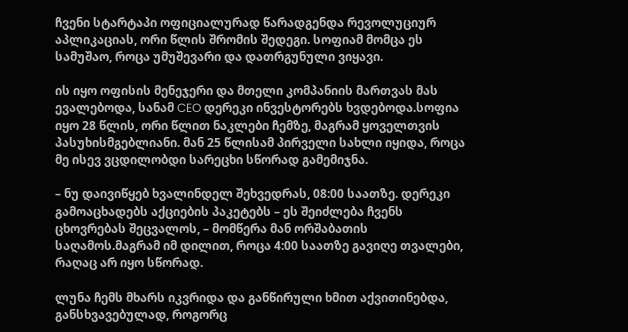ჩვენი სტარტაპი ოფიციალურად წარადგენდა რევოლუციურ აპლიკაციას, ორი წლის შრომის შედეგი. სოფიამ მომცა ეს სამუშაო, როცა უმუშევარი და დათრგუნული ვიყავი.

ის იყო ოფისის მენეჯერი და მთელი კომპანიის მართვას მას ევალებოდა, სანამ CEO დერეკი ინვესტორებს ხვდებოდა.სოფია იყო 28 წლის, ორი წლით ნაკლები ჩემზე, მაგრამ ყოველთვის პასუხისმგებლიანი. მან 25 წლისამ პირველი სახლი იყიდა, როცა მე ისევ ვცდილობდი სარეცხი სწორად გამემიჯნა.

– ნუ დაივიწყებ ხვალინდელ შეხვედრას, 08:00 საათზე. დერეკი გამოაცხადებს აქციების პაკეტებს – ეს შეიძლება ჩვენს ცხოვრებას შეცვალოს, – მომწერა მან ორშაბათის საღამოს.მაგრამ იმ დილით, როცა 4:00 საათზე გავიღე თვალები, რაღაც არ იყო სწორად.

ლუნა ჩემს მხარს იკვრიდა და განწირული ხმით აქვითინებდა, განსხვავებულად, როგორც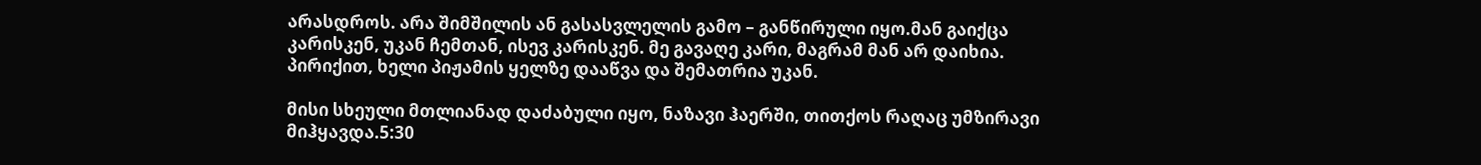არასდროს. არა შიმშილის ან გასასვლელის გამო – განწირული იყო.მან გაიქცა კარისკენ, უკან ჩემთან, ისევ კარისკენ. მე გავაღე კარი, მაგრამ მან არ დაიხია. პირიქით, ხელი პიჟამის ყელზე დააწვა და შემათრია უკან.

მისი სხეული მთლიანად დაძაბული იყო, ნაზავი ჰაერში, თითქოს რაღაც უმზირავი მიჰყავდა.5:30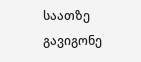საათზე გავიგონე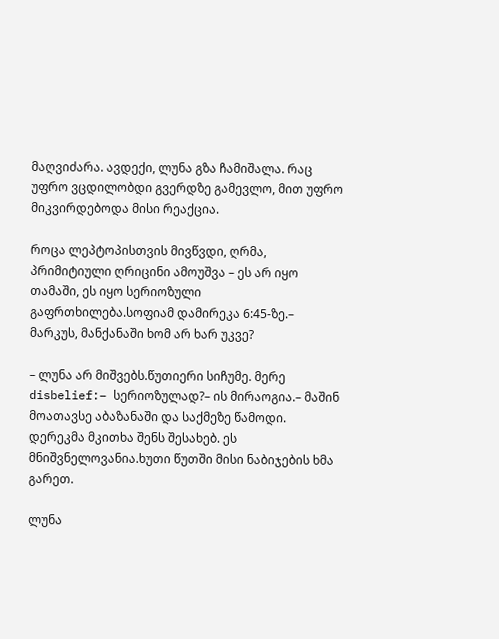მაღვიძარა. ავდექი, ლუნა გზა ჩამიშალა. რაც უფრო ვცდილობდი გვერდზე გამევლო, მით უფრო მიკვირდებოდა მისი რეაქცია.

როცა ლეპტოპისთვის მივწვდი, ღრმა, პრიმიტიული ღრიცინი ამოუშვა – ეს არ იყო თამაში, ეს იყო სერიოზული გაფრთხილება.სოფიამ დამირეკა 6:45-ზე.– მარკუს, მანქანაში ხომ არ ხარ უკვე?

– ლუნა არ მიშვებს.წუთიერი სიჩუმე. მერე disbelief:– სერიოზულად?– ის მირაოგია.– მაშინ მოათავსე აბაზანაში და საქმეზე წამოდი. დერეკმა მკითხა შენს შესახებ. ეს მნიშვნელოვანია.ხუთი წუთში მისი ნაბიჯების ხმა გარეთ.

ლუნა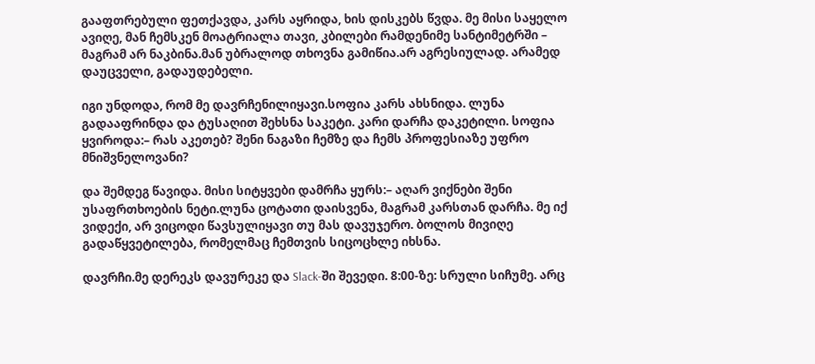გააფთრებული ფეთქავდა, კარს აყრიდა, ხის დისკებს წვდა. მე მისი საყელო ავიღე, მან ჩემსკენ მოატრიალა თავი, კბილები რამდენიმე სანტიმეტრში – მაგრამ არ ნაკბინა.მან უბრალოდ თხოვნა გამიწია.არ აგრესიულად. არამედ დაუცველი, გადაუდებელი.

იგი უნდოდა, რომ მე დავრჩენილიყავი.სოფია კარს ახსნიდა. ლუნა გადააფრინდა და ტუსაღით შეხსნა საკეტი. კარი დარჩა დაკეტილი. სოფია ყვიროდა:– რას აკეთებ? შენი ნაგაზი ჩემზე და ჩემს პროფესიაზე უფრო მნიშვნელოვანი?

და შემდეგ წავიდა. მისი სიტყვები დამრჩა ყურს:– აღარ ვიქნები შენი უსაფრთხოების ნეტი.ლუნა ცოტათი დაისვენა, მაგრამ კარსთან დარჩა. მე იქ ვიდექი, არ ვიცოდი წავსულიყავი თუ მას დავუჯერო. ბოლოს მივიღე გადაწყვეტილება, რომელმაც ჩემთვის სიცოცხლე იხსნა.

დავრჩი.მე დერეკს დავურეკე და Slack-ში შევედი. 8:00-ზე: სრული სიჩუმე. არც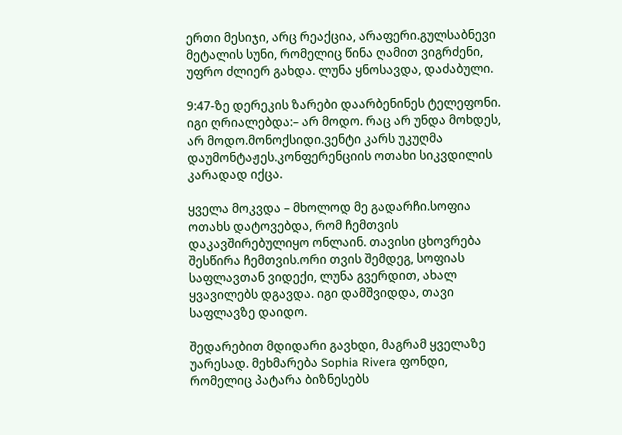ერთი მესიჯი, არც რეაქცია, არაფერი.გულსაბნევი მეტალის სუნი, რომელიც წინა ღამით ვიგრძენი, უფრო ძლიერ გახდა. ლუნა ყნოსავდა, დაძაბული.

9:47-ზე დერეკის ზარები დაარბენინეს ტელეფონი. იგი ღრიალებდა:– არ მოდო. რაც არ უნდა მოხდეს, არ მოდო.მონოქსიდი.ვენტი კარს უკუღმა დაუმონტაჟეს.კონფერენციის ოთახი სიკვდილის კარადად იქცა.

ყველა მოკვდა – მხოლოდ მე გადარჩი.სოფია ოთახს დატოვებდა, რომ ჩემთვის დაკავშირებულიყო ონლაინ. თავისი ცხოვრება შესწირა ჩემთვის.ორი თვის შემდეგ, სოფიას საფლავთან ვიდექი, ლუნა გვერდით, ახალ ყვავილებს დგავდა. იგი დამშვიდდა, თავი საფლავზე დაიდო.

შედარებით მდიდარი გავხდი, მაგრამ ყველაზე უარესად. მეხმარება Sophia Rivera ფონდი, რომელიც პატარა ბიზნესებს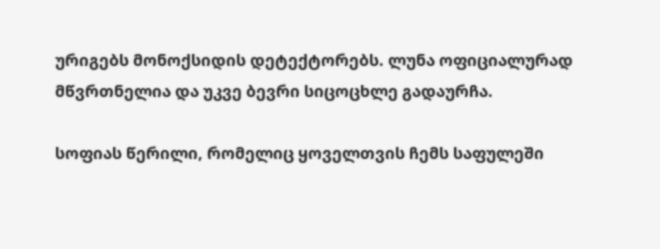ურიგებს მონოქსიდის დეტექტორებს. ლუნა ოფიციალურად მწვრთნელია და უკვე ბევრი სიცოცხლე გადაურჩა.

სოფიას წერილი, რომელიც ყოველთვის ჩემს საფულეში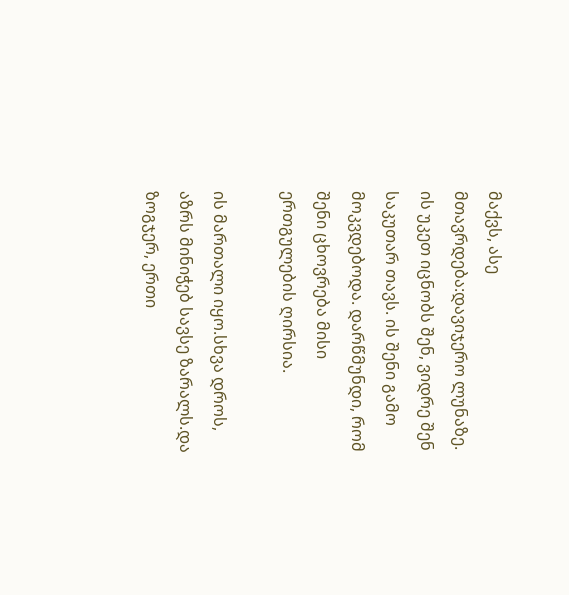მაქვს, ასე მთავრდება:დავიჯერო ლუნაზე. ის უკეთ იცნობს შენ, ვიდრე შენ საკუთარ თავს. ის შენი გამო მოკვდებოდა. დარწმუნდი, რომ შენი ცხოვრება მისი ერთგულების ღირსია.

ის მართალი იყო.სხვა დროს, აზრს მინიჭებ სავსე ზარალს.და ზოგჯერ, ერთი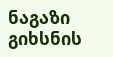ნაგაზი გიხსნის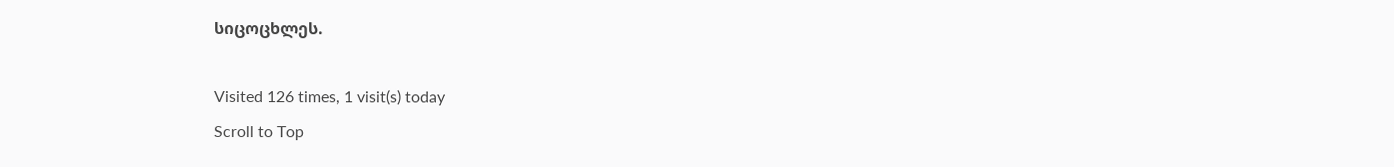სიცოცხლეს.

Visited 126 times, 1 visit(s) today
Scroll to Top